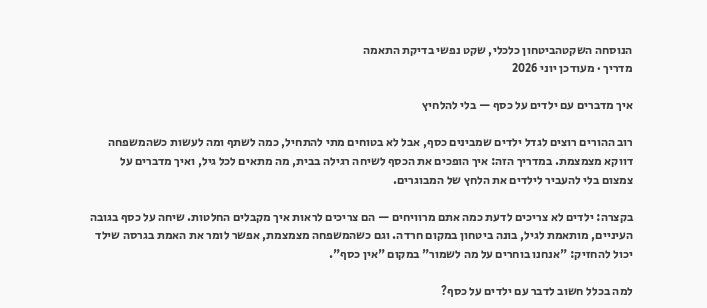הנוסחה השקטהביטחון כלכלי, שקט נפשי בדיקת התאמה
מדריך · מעודכן יוני 2026

איך מדברים עם ילדים על כסף — בלי להלחיץ

רוב ההורים רוצים לגדל ילדים שמבינים כסף, אבל לא בטוחים מתי להתחיל, כמה לשתף ומה לעשות כשהמשפחה דווקא מצמצמת. במדריך הזה: איך הופכים את הכסף לשיחה רגילה בבית, מה מתאים לכל גיל, ואיך מדברים על צמצום בלי להעביר לילדים את הלחץ של המבוגרים.

בקצרה: ילדים לא צריכים לדעת כמה אתם מרוויחים — הם צריכים לראות איך מקבלים החלטות. שיחה על כסף בגובה העיניים, מותאמת לגיל, בונה ביטחון במקום חרדה. וגם כשהמשפחה מצמצמת, אפשר לומר את האמת בגרסה שילד יכול להחזיק: "אנחנו בוחרים על מה לשמור" במקום "אין כסף".

למה בכלל חשוב לדבר עם ילדים על כסף?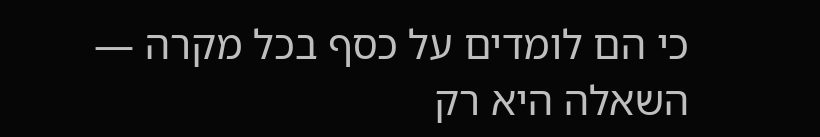כי הם לומדים על כסף בכל מקרה — השאלה היא רק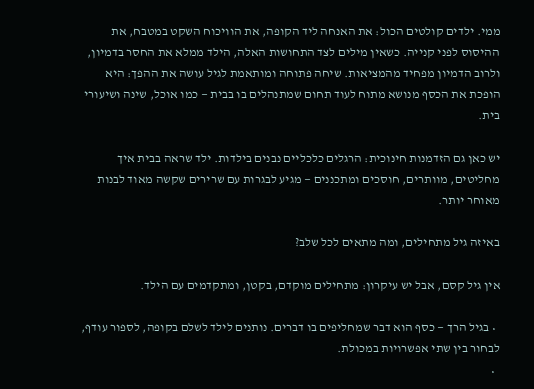ממי. ילדים קולטים הכול: את האנחה ליד הקופה, את הוויכוח השקט במטבח, את ההיסוס לפני קנייה. כשאין מילים לצד התחושות האלה, הילד ממלא את החסר בדמיון, ולרוב הדמיון מפחיד מהמציאות. שיחה פתוחה ומותאמת לגיל עושה את ההפך: היא הופכת את הכסף מנושא מתוח לעוד תחום שמתנהלים בו בבית — כמו אוכל, שינה ושיעורי בית.

יש כאן גם הזדמנות חינוכית: הרגלים כלכליים נבנים בילדות. ילד שראה בבית איך מחליטים, מוותרים, חוסכים ומתכננים — מגיע לבגרות עם שרירים שקשה מאוד לבנות מאוחר יותר.

באיזה גיל מתחילים, ומה מתאים לכל שלב?

אין גיל קסם, אבל יש עיקרון: מתחילים מוקדם, בקטן, ומתקדמים עם הילד.

  • בגיל הרך — כסף הוא דבר שמחליפים בו דברים. נותנים לילד לשלם בקופה, לספור עודף, לבחור בין שתי אפשרויות במכולת.
  •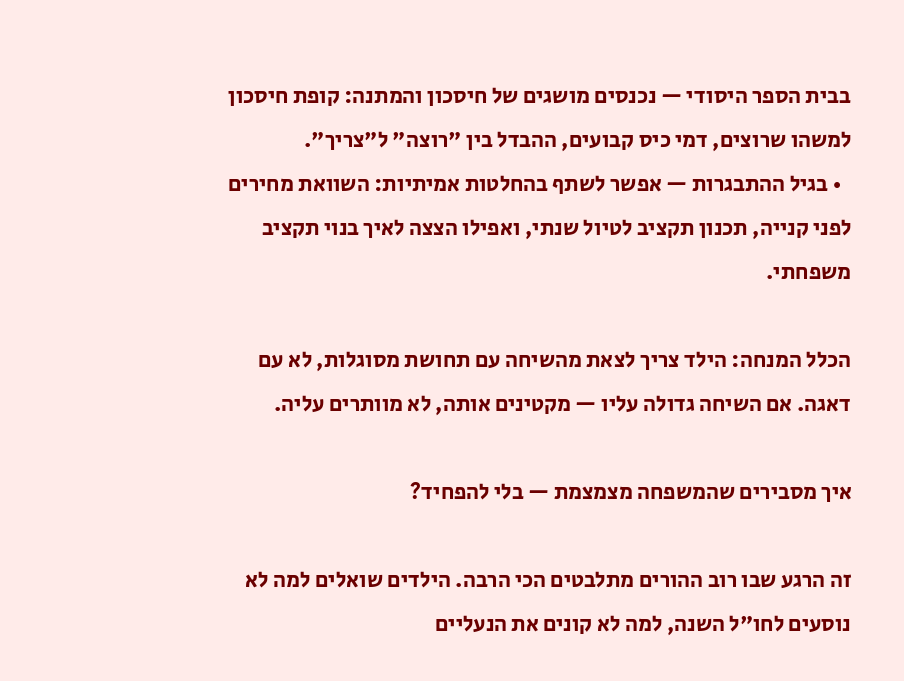בבית הספר היסודי — נכנסים מושגים של חיסכון והמתנה: קופת חיסכון למשהו שרוצים, דמי כיס קבועים, ההבדל בין "רוצה" ל"צריך".
  • בגיל ההתבגרות — אפשר לשתף בהחלטות אמיתיות: השוואת מחירים לפני קנייה, תכנון תקציב לטיול שנתי, ואפילו הצצה לאיך בנוי תקציב משפחתי.

הכלל המנחה: הילד צריך לצאת מהשיחה עם תחושת מסוגלות, לא עם דאגה. אם השיחה גדולה עליו — מקטינים אותה, לא מוותרים עליה.

איך מסבירים שהמשפחה מצמצמת — בלי להפחיד?

זה הרגע שבו רוב ההורים מתלבטים הכי הרבה. הילדים שואלים למה לא נוסעים לחו"ל השנה, למה לא קונים את הנעליים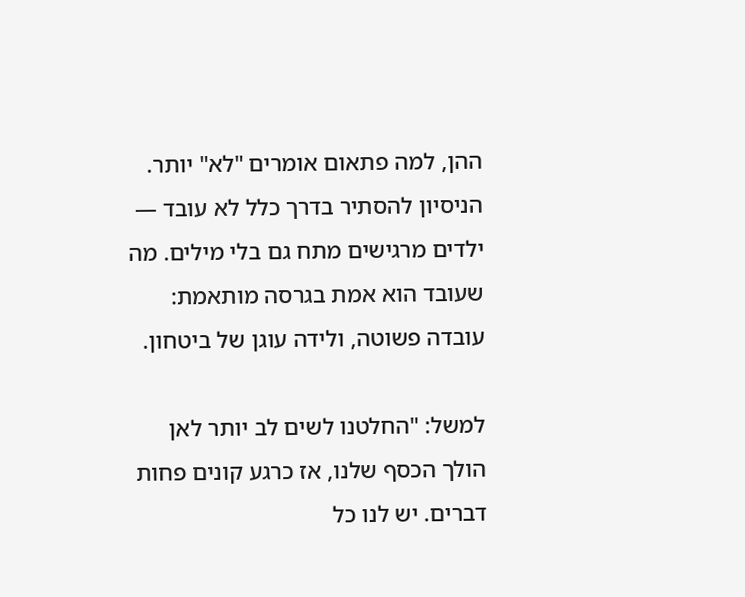ההן, למה פתאום אומרים "לא" יותר. הניסיון להסתיר בדרך כלל לא עובד — ילדים מרגישים מתח גם בלי מילים. מה שעובד הוא אמת בגרסה מותאמת: עובדה פשוטה, ולידה עוגן של ביטחון.

למשל: "החלטנו לשים לב יותר לאן הולך הכסף שלנו, אז כרגע קונים פחות דברים. יש לנו כל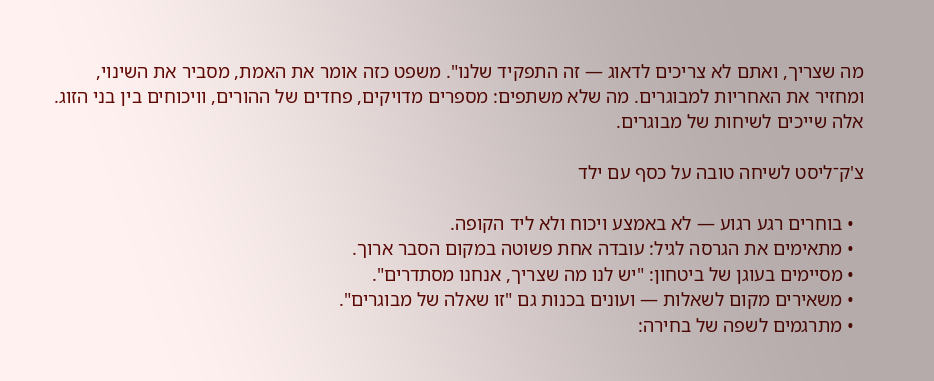מה שצריך, ואתם לא צריכים לדאוג — זה התפקיד שלנו". משפט כזה אומר את האמת, מסביר את השינוי, ומחזיר את האחריות למבוגרים. מה שלא משתפים: מספרים מדויקים, פחדים של ההורים, וויכוחים בין בני הזוג. אלה שייכים לשיחות של מבוגרים.

צ'ק־ליסט לשיחה טובה על כסף עם ילד

  • בוחרים רגע רגוע — לא באמצע ויכוח ולא ליד הקופה.
  • מתאימים את הגרסה לגיל: עובדה אחת פשוטה במקום הסבר ארוך.
  • מסיימים בעוגן של ביטחון: "יש לנו מה שצריך, אנחנו מסתדרים".
  • משאירים מקום לשאלות — ועונים בכנות גם "זו שאלה של מבוגרים".
  • מתרגמים לשפה של בחירה: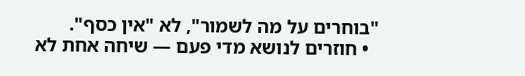"בוחרים על מה לשמור", לא "אין כסף".
  • חוזרים לנושא מדי פעם — שיחה אחת לא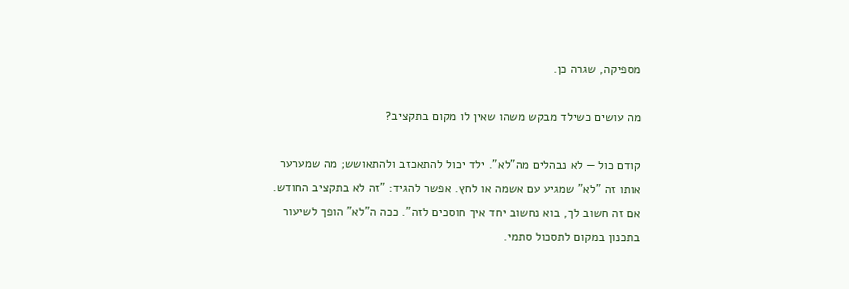מספיקה, שגרה כן.

מה עושים כשילד מבקש משהו שאין לו מקום בתקציב?

קודם כול — לא נבהלים מה"לא". ילד יכול להתאכזב ולהתאושש; מה שמערער אותו זה "לא" שמגיע עם אשמה או לחץ. אפשר להגיד: "זה לא בתקציב החודש. אם זה חשוב לך, בוא נחשוב יחד איך חוסכים לזה". ככה ה"לא" הופך לשיעור בתכנון במקום לתסכול סתמי.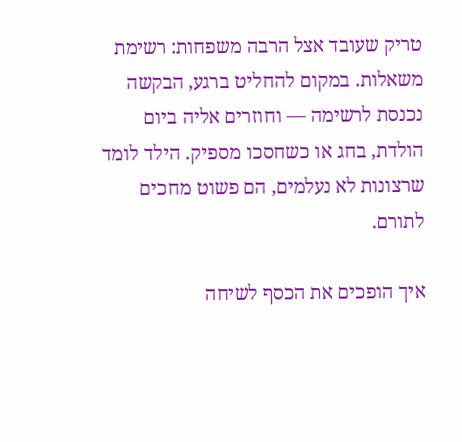טריק שעובד אצל הרבה משפחות: רשימת משאלות. במקום להחליט ברגע, הבקשה נכנסת לרשימה — וחוזרים אליה ביום הולדת, בחג או כשחסכו מספיק. הילד לומד שרצונות לא נעלמים, הם פשוט מחכים לתורם.

איך הופכים את הכסף לשיחה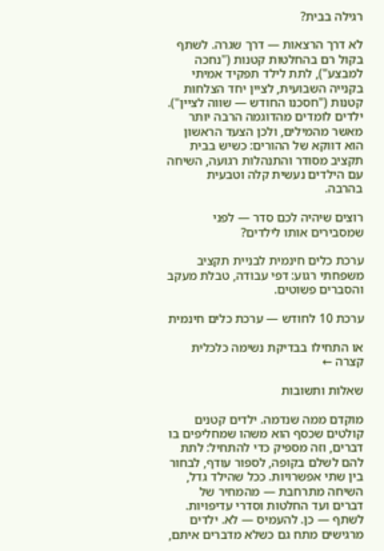רגילה בבית?

לא דרך הרצאות — דרך שגרה. לשתף בקול רם בהחלטות קטנות ("נחכה למבצע"), לתת לילד תפקיד אמיתי בקנייה השבועית, לציין יחד הצלחות קטנות ("חסכנו החודש — שווה לציין"). ילדים לומדים מהדוגמה הרבה יותר מאשר מהמילים, ולכן הצעד הראשון הוא דווקא של ההורים: כשיש בבית תקציב מסודר והתנהלות רגועה, השיחה עם הילדים נעשית קלה וטבעית בהרבה.

רוצים שיהיה לכם סדר — לפני שמסבירים אותו לילדים?

ערכת כלים חינמית לבניית תקציב משפחתי רגוע: דפי עבודה, טבלת מעקב והסברים פשוטים.

ערכת 10 לחודש — ערכת כלים חינמית

או התחילו בבדיקת נשימה כלכלית קצרה ←

שאלות ותשובות

מוקדם ממה שנדמה. ילדים קטנים קולטים שכסף הוא משהו שמחליפים בו דברים, וזה מספיק כדי להתחיל: לתת להם לשלם בקופה, לספור עודף, לבחור בין שתי אפשרויות. ככל שהילד גדל, השיחה מתרחבת — מהמחיר של דברים ועד החלטות וסדרי עדיפויות.
לשתף — כן. להעמיס — לא. ילדים מרגישים מתח גם כשלא מדברים איתם,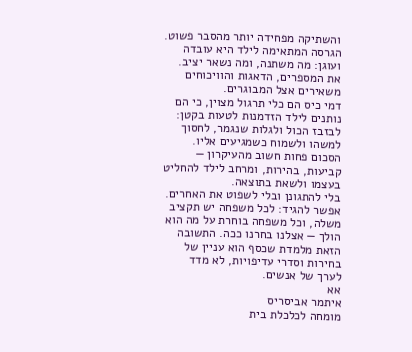והשתיקה מפחידה יותר מהסבר פשוט. הגרסה המתאימה לילד היא עובדה ועוגן: מה משתנה, ומה נשאר יציב. את המספרים, הדאגות והוויכוחים משאירים אצל המבוגרים.
דמי כיס הם כלי תרגול מצוין, כי הם נותנים לילד הזדמנות לטעות בקטן: לבזבז הכול ולגלות שנגמר, לחסוך למשהו ולשמוח כשמגיעים אליו. הסכום פחות חשוב מהעיקרון — קביעות, בהירות, ומרחב לילד להחליט בעצמו ולשאת בתוצאה.
בלי להתגונן ובלי לשפוט את האחרים. אפשר להגיד: לכל משפחה יש תקציב משלה, וכל משפחה בוחרת על מה הוא הולך — אצלנו בחרנו ככה. התשובה הזאת מלמדת שכסף הוא עניין של בחירות וסדרי עדיפויות, לא מדד לערך של אנשים.
אא
איתמר אביסריס
מומחה לכלכלת בית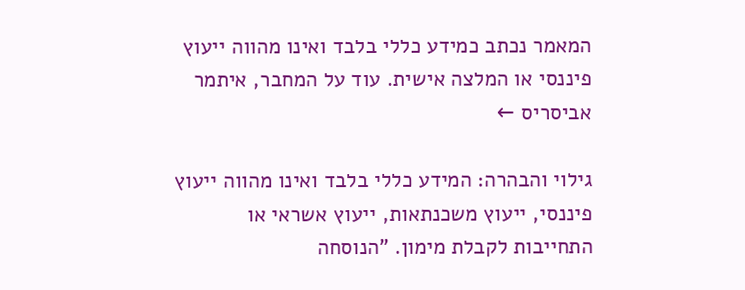המאמר נכתב כמידע כללי בלבד ואינו מהווה ייעוץ פיננסי או המלצה אישית. עוד על המחבר, איתמר אביסריס ←

גילוי והבהרה: המידע כללי בלבד ואינו מהווה ייעוץ פיננסי, ייעוץ משכנתאות, ייעוץ אשראי או התחייבות לקבלת מימון. "הנוסחה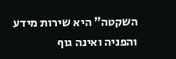השקטה" היא שירות מידע והפניה ואינה גוף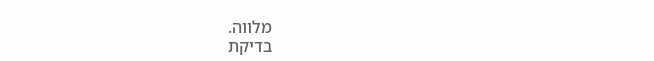מלווה.
בדיקת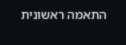התאמה ראשונית